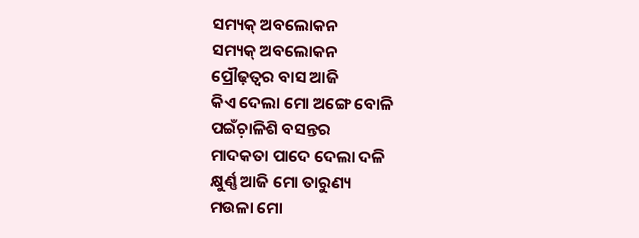ସମ୍ୟକ୍ ଅବଲୋକନ
ସମ୍ୟକ୍ ଅବଲୋକନ
ପ୍ରୌଢ଼ତ୍ବର ବାସ ଆଜି
କିଏ ଦେଲା ମୋ ଅଙ୍ଗେ ବୋଳି
ପଇଁଚ଼ାଳିଶି ବସନ୍ତର
ମାଦକତା ପାଦେ ଦେଲା ଦଳି
କ୍ଷୁର୍ଣ୍ଣ ଆଜି ମୋ ତାରୁଣ୍ୟ
ମଉଳା ମୋ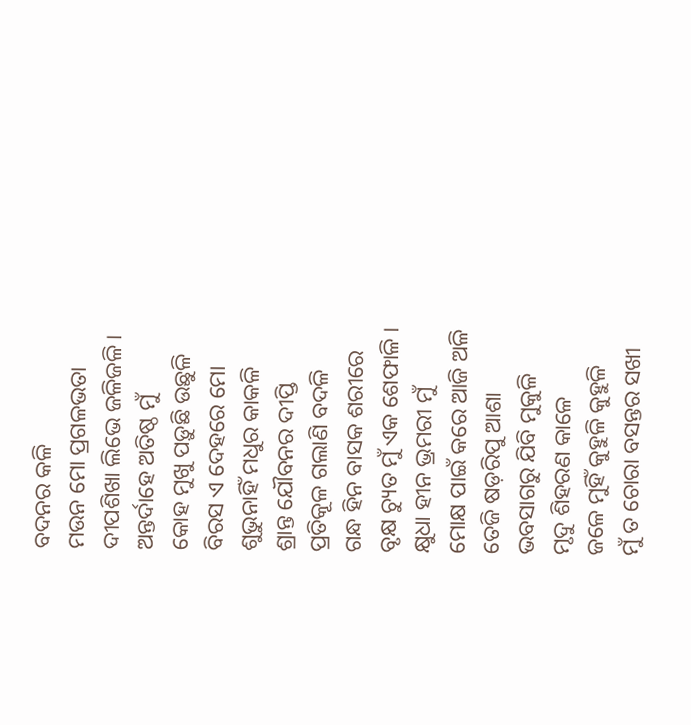ବଦନର କଳି
ମଉନ ମୋ ପ୍ରଗଳଭତା
ଦୀପଶିଖା ଲିଭେ ଜଳିଜଳି ।
ଅନ୍ତର୍ଦାହେ ଅତିଷ୍ଠ ମୁଁ
କୋହ ମୁଖୁ ପଡ଼ୁଛି ଉଛୁଳି
ବିରସ ଏ ଦେହରେ ମୋ
ଶୁଭୁନାହିଁ ମଧୁର କାକଳି
ଶ୍ରାନ୍ତ ଯୌବନର ଦୀପ୍ତି
ପ୍ରତିକୂଳ ଗଲାଣି ବଦଳି
ଗନ୍ଧ ହିନ ବାସକ ଶରୀରେ
ବୃକ୍ଷ ଚ୍ୟୁତ ମୁଁ ଏକ ଶେଫାଳି ।
କ୍ଷୁଧା ହୀନ ଭ୍ରମରୀ ମୁଁ
ମୋକ୍ଷ ପାଇଁ କରେ ଆଜି ଅଳି
ତେଜି ଷଡ଼ରିପୁ ଆଶା
ଭବସାଗରୁ ଯିବି ମୁକୁଳି
ମୃଦୁ ଶିହରଣ କାଳେ
ଜଳେ ମୁହିଁ କୁହୁଳି କୁହୁଳି
ମୁଁ ତ ଚୋରା ବସନ୍ତର ସଖୀ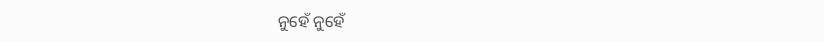ନୁହେଁ ନୁହେଁ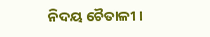ନିଦୟ ଚୈତାଳୀ ।